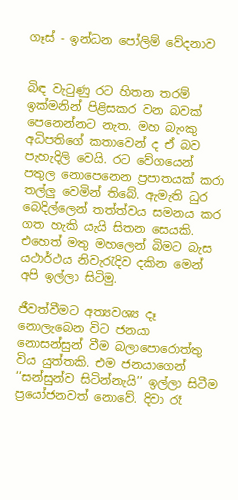ගෑස් - ඉන්ධන පෝලිම් වේදනාව


බිඳ වැටුණු රට හිතන තරම් ඉක්මනින් පිළිසකර වන බවක් පෙනෙන්නට නැත. මහ බැංකු අධිපතිගේ කතාවෙන් ද ඒ බව පැහැදිලි වෙයි. රට වේගයෙන් පතුල නොපෙනෙන ප්‍රපාතයක් කරා තල්ලු වෙමින් තිබේ. ඇමැති ධුර බෙදිල්ලෙන් තත්ත්වය සමනය කර ගත හැකි යැයි සිතන සෙයකි. එහෙත් මතු මහලෙන් බිමට බැස යථාර්ථය නිවැරැදිව දකින මෙන් අපි ඉල්ලා සිටිමු.

ජීවත්වීමට අත්‍යවශ්‍ය දෑ නොලැබෙන විට ජනයා නොසන්සුන් වීම බලාපොරොත්තු විය යුත්තකි. එම ජනයාගෙන් ‘‘සන්සුන්ව සිටින්නැයි’’ ඉල්ලා සිටීම ප්‍රයෝජනවත් නොවේ. දිවා රෑ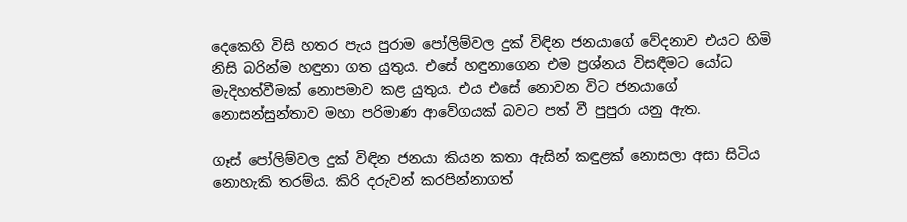දෙකෙහි විසි හතර පැය පුරාම පෝලිම්වල දුක් විඳින ජනයාගේ වේදනාව එයට හිමි නිසි බරින්ම හඳුනා ගත යුතුය. එසේ හඳුනාගෙන එම ප්‍රශ්නය විසඳීමට යෝධ මැදිහත්වීමක් නොපමාව කළ යුතුය. එය එසේ නොවන විට ජනයාගේ නොසන්සුන්තාව මහා පරිමාණ ආවේගයක් බවට පත් වී පුපුරා යනු ඇත.

ගෑස් පෝලිම්වල දුක් විඳින ජනයා කියන කතා ඇසින් කඳුළක් නොසලා අසා සිටිය නොහැකි තරම්ය. කිරි දරුවන් කරපින්නාගත්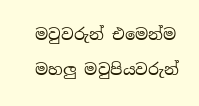මවුවරුන් එමෙන්ම මහලු මවුපියවරුන්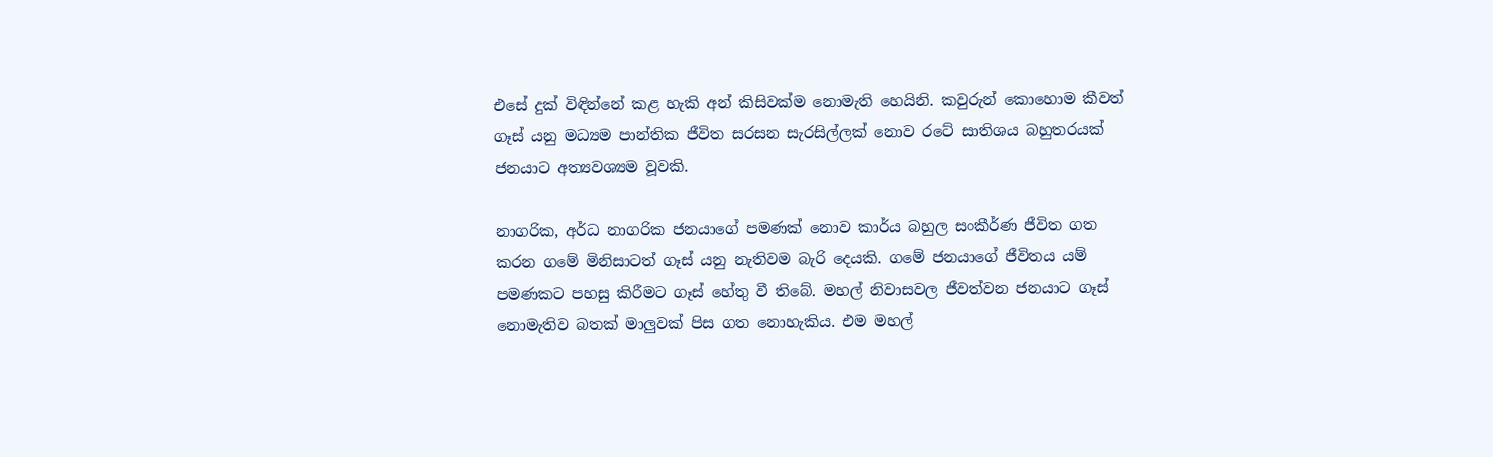එසේ දුක් විඳින්නේ කළ හැකි අන් කිසිවක්ම නොමැති හෙයිනි. කවුරුන් කොහොම කීවත් ගෑස් යනු මධ්‍යම පාන්තික ජීවිත සරසන සැරසිල්ලක් නොව රටේ සාතිශය බහුතරයක් ජනයාට අත්‍යවශ්‍යම වූවකි.

නාගරික, අර්ධ නාගරික ජනයාගේ පමණක් නොව කාර්ය බහුල සංකීර්ණ ජීවිත ගත කරන ගමේ මිනිසාටත් ගෑස් යනු නැතිවම බැරි දෙයකි. ගමේ ජනයාගේ ජීවිතය යම් පමණකට පහසු කිරීමට ගෑස් හේතු වී තිබේ. මහල් නිවාසවල ජීවත්වන ජනයාට ගෑස් නොමැතිව බතක් මාලුවක් පිස ගත නොහැකිය. එම මහල්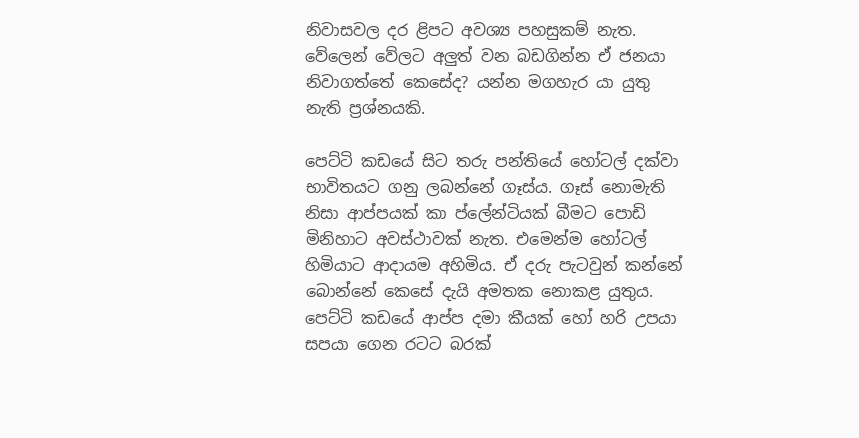නිවාසවල දර ළිපට අවශ්‍ය පහසුකම් නැත. වේලෙන් වේලට අලුත් වන බඩගින්න ඒ ජනයා නිවාගත්තේ කෙසේද? යන්න මගහැර යා යුතු නැති ප්‍රශ්නයකි.

පෙට්ටි කඩයේ සිට තරු පන්තියේ හෝටල් දක්වා භාවිතයට ගනු ලබන්නේ ගෑස්ය. ගෑස් නොමැති නිසා ආප්පයක් කා ප්ලේන්ටියක් බීමට පොඩි මිනිහාට අවස්ථාවක් නැත. එමෙන්ම හෝටල් හිමියාට ආදායම අහිමිය. ඒ දරු පැටවුන් කන්නේ බොන්නේ කෙසේ දැයි අමතක නොකළ යුතුය. පෙට්ටි කඩයේ ආප්ප දමා කීයක් හෝ හරි උපයා සපයා ගෙන රටට බරක්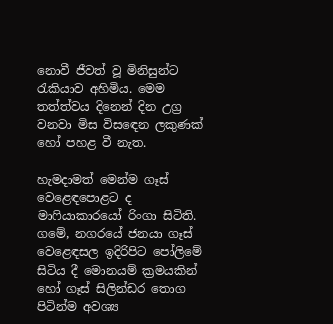නොවී ජීවත් වූ මිනිසුන්ට රැකියාව අහිමිය. මෙම තත්ත්වය දිනෙන් දින උග්‍ර වනවා මිස විසඳෙන ලකුණක් හෝ පහළ වී නැත.

හැමදාමත් මෙන්ම ගෑස් වෙළෙඳපොළට ද මාෆියාකාරයෝ රිංගා සිටිති. ගමේ, නගරයේ ජනයා ගෑස් වෙළෙඳසල ඉදිරිපිට පෝලිමේ සිටිය දී මොනයම් ක්‍රමයකින් හෝ ගෑස් සිලින්ඩර තොග පිටින්ම අවශ්‍ය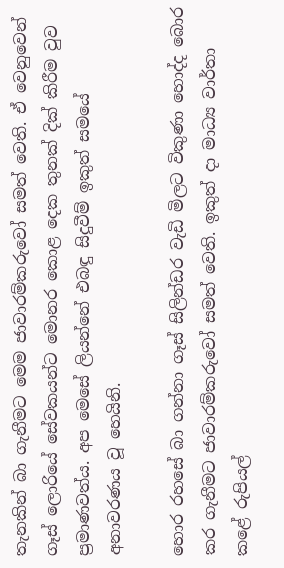තැනකින් බා ගැනීමට මෙම ජාවාරම්කරුවෝ සමත් වෙති. ඒ වෙනුවෙන් ගෑස් ලොරියේ සේවකයන්ට මොනර කොළ දෙක තුනක් දික් කිරීම වුව ප්‍රමාණවත්ය. අප මෙසේ ලියන්නේ එබඳු සිදුවීම් ඉකුත් සමයේ අනාවරණය වූ හෙයිනි.

හොර රහසේ බා ගන්නා ගෑස් සිලින්ඩර වැඩි මිලට විකුණා හොද්ද බොර කර ගැනීමට ජාවාරම්කරුවෝ සමත් වෙති. ඉකුත් දා මාධ්‍ය වාර්තා කළේ රුපියල්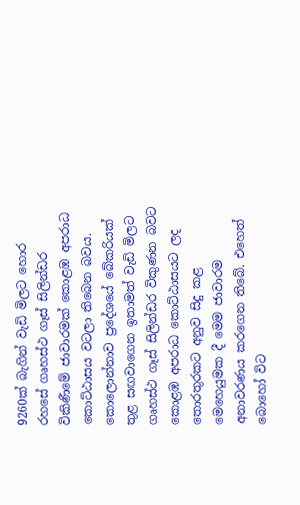9260ක් බැගින් වැඩි මිලට හොර රහසේ ගෘහස්ථ ගෑස් සිලින්ඩර විකිණීමේ ජාවාරමක් කොළඹ අපරාධ කොට්ඨාසය වටලා තිබෙන බවය. කොලොන්නාව ප්‍රදේශයේ බේකරියක් තුළ සඟවාගෙන ඉතාමත් වැඩි මිලට ගෘහස්ථ ගෑස් සිලින්ඩර විකුණන බවට කොළඹ අපරාධ කොට්ඨාසයට ලද තොරතුරකට අනුව සිදු කළ මෙහෙයුමක දී මෙම ජාවාරම අනාවරණය කරගෙන තිබේ. එහෙත් බොහෝ විට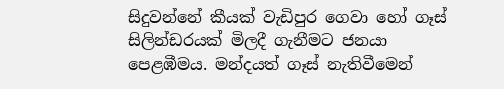සිදුවන්නේ කීයක් වැඩිපුර ගෙවා හෝ ගෑස් සිලින්ඩරයක් මිලදී ගැනීමට ජනයා පෙළඹීමය. මන්දයත් ගෑස් නැතිවීමෙන්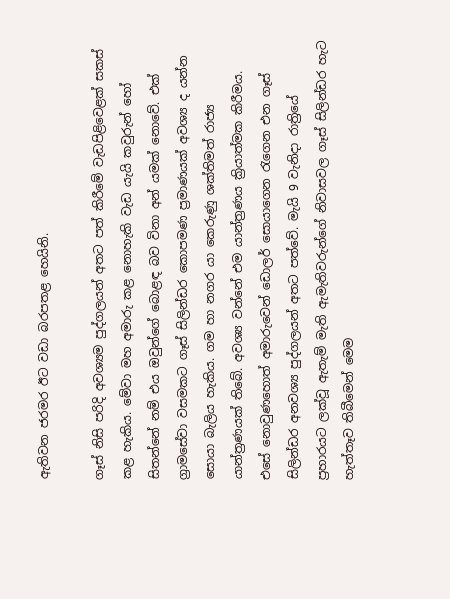ඇතිවන ජරමර ඊට වඩා බරපතළ හෙයිනි.

ගෑස් නිසි පරිදි අවශ්‍යම පුද්ගලයන් අතට පත් කිරීමේ වැඩපිළිවෙළක් සකස් කළ හැකිය. මේවා මහ අමාරු කළ නොහැකි වැඩ යැයි කවුරුන් හෝ සිතන්නේ නම් එය ඔවුන්ගේ බොළඳ බව විනා අන් යමක් නොවේ. එක් ග්‍රාමසේවා වසමකට ගෑස් සිලින්ඩර කොපමණ ප්‍රමාණයක් අවශ්‍ය ද යන්න සොයා බැලිය හැකිය. ගම හා නගර යා කෙරුණු ශක්තිමත් රාජ්‍ය යාන්ත්‍රණයක් තිබේ. අවශ්‍ය වන්නේ එම යාන්ත්‍රණය ක්‍රියාත්මක කිරීමය. එසේ නොවුණහොත් අමාරුවෙන් ඩොලර් සොයාගෙන රැගෙන එන ගෑස් සිලින්ඩර අනවශ්‍ය පුද්ගලයන් අතට පත්වේ. මැයි 9 වැනිදා රාත්‍රියේ ප්‍රහාරයට ලක්වූ ඇතැම් මැති ඇමැතිවරුන්ගේ නිවාසවල ගෑස් සිලින්ඩර හැට හැත්තෑව තිබීමෙන් මෙම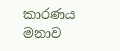කාරණය මනාව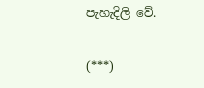පැහැදිලි වේ.

(***)